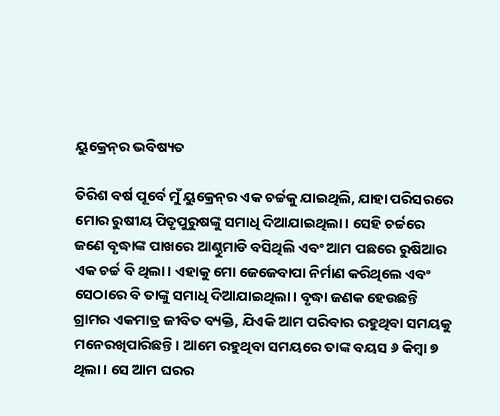ୟୁକ୍ରେନ୍‌ର ଭବିଷ୍ୟତ

ତିରିଶ ବର୍ଷ ପୂର୍ବେ ମୁଁ ୟୁକ୍ରେନ୍‌ର ଏକ ଚର୍ଚ୍ଚକୁ ଯାଇଥିଲି, ଯାହା ପରିସରରେ ମୋର ରୁଷୀୟ ପିତୃପୁରୁଷଙ୍କୁ ସମାଧି ଦିଆଯାଇଥିଲା। ସେହି ଚର୍ଚ୍ଚରେ ଜଣେ ବୃଦ୍ଧାଙ୍କ ପାଖରେ ଆଣ୍ଠୁମାଡି ବସିଥିଲି ଏବଂ ଆମ ପଛରେ ରୁଷିଆର ଏକ ଚର୍ଚ୍ଚ ବି ଥିଲା। ଏହାକୁ ମୋ ଜେଜେବାପା ନିର୍ମାଣ କରିଥିଲେ ଏବଂ ସେଠାରେ ବି ତାଙ୍କୁ ସମାଧି ଦିଆଯାଇଥିଲା। ବୃଦ୍ଧା ଜଣକ ହେଉଛନ୍ତି ଗ୍ରାମର ଏକମାତ୍ର ଜୀବିତ ବ୍ୟକ୍ତି, ଯିଏକି ଆମ ପରିବାର ରହୁଥିବା ସମୟକୁ ମନେରଖିପାରିଛନ୍ତି। ଆମେ ରହୁଥିବା ସମୟରେ ତାଙ୍କ ବୟସ ୬ କିମ୍ବା ୭ ଥିଲା। ସେ ଆମ ଘରର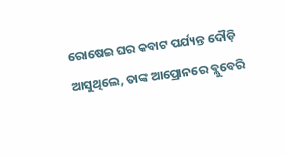ରୋଷେଇ ଘର କବାଟ ପର୍ଯ୍ୟନ୍ତ ଦୌଡ଼ି ଆସୁଥିଲେ, ତାଙ୍କ ଆପ୍ରୋନରେ ବ୍ଲୁବେରି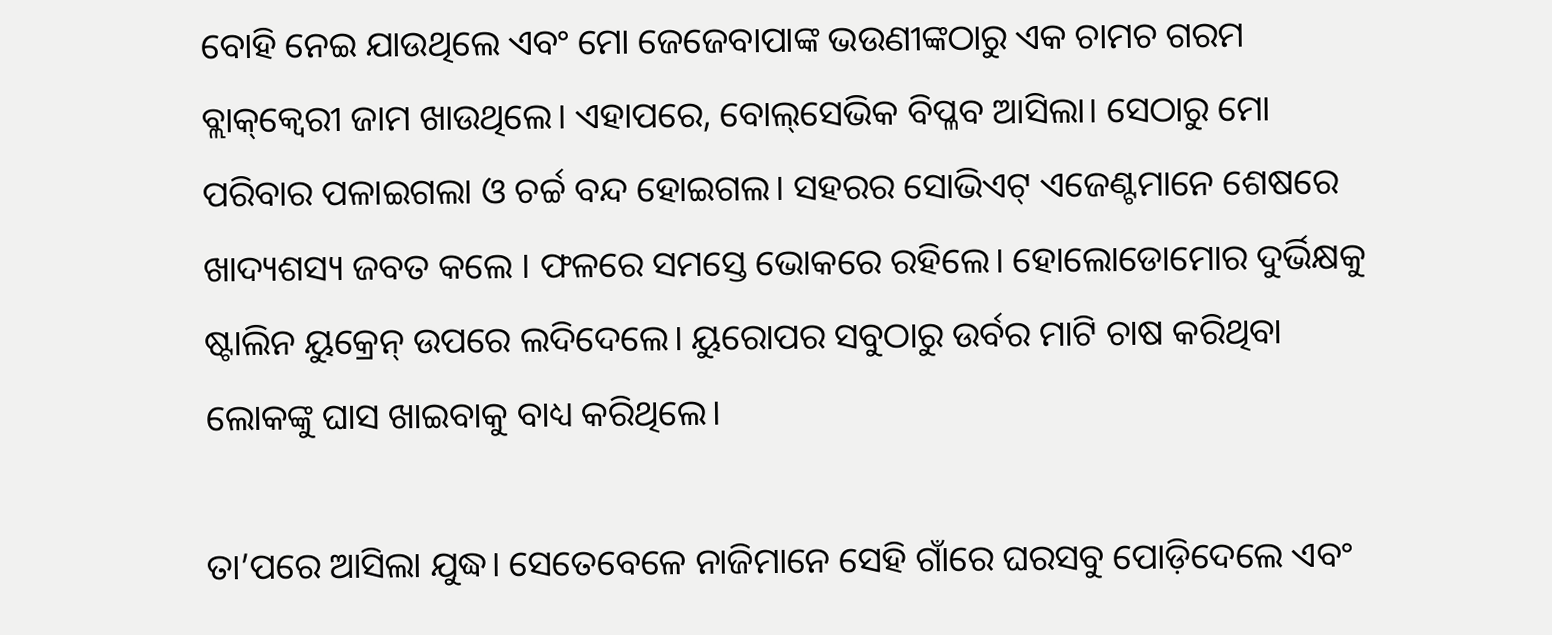ବୋହି ନେଇ ଯାଉଥିଲେ ଏବଂ ମୋ ଜେଜେବାପାଙ୍କ ଭଉଣୀଙ୍କଠାରୁ ଏକ ଚାମଚ ଗରମ ବ୍ଲାକ୍‌କ୍ବେରୀ ଜାମ ଖାଉଥିଲେ। ଏହାପରେ, ବୋଲ୍‌ସେଭିକ ବିପ୍ଳବ ଆସିଲା। ସେଠାରୁ ମୋ ପରିବାର ପଳାଇଗଲା ଓ ଚର୍ଚ୍ଚ ବନ୍ଦ ହୋଇଗଲ। ସହରର ସୋଭିଏଟ୍‌ ଏଜେଣ୍ଟମାନେ ଶେଷରେ ଖାଦ୍ୟଶସ୍ୟ ଜବତ କଲେ । ଫଳରେ ସମସ୍ତେ ଭୋକରେ ରହିଲେ। ହୋଲୋଡୋମୋର ଦୁର୍ଭିକ୍ଷକୁ ଷ୍ଟାଲିନ ୟୁକ୍ରେନ୍‌ ଉପରେ ଲଦିଦେଲେ। ୟୁରୋପର ସବୁଠାରୁ ଉର୍ବର ମାଟି ଚାଷ କରିଥିବା ଲୋକଙ୍କୁ ଘାସ ଖାଇବାକୁ ବାଧ୍ୟ କରିଥିଲେ।

ତା’ପରେ ଆସିଲା ଯୁଦ୍ଧ। ସେତେବେଳେ ନାଜିମାନେ ସେହି ଗାଁରେ ଘରସବୁ ପୋଡ଼ିଦେଲେ ଏବଂ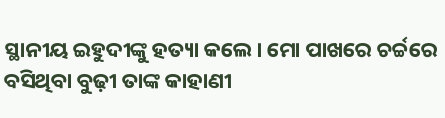ସ୍ଥାନୀୟ ଇହୁଦୀଙ୍କୁ ହତ୍ୟା କଲେ। ମୋ ପାଖରେ ଚର୍ଚ୍ଚରେ ବସିଥିବା ବୁଢ଼ୀ ତାଙ୍କ କାହାଣୀ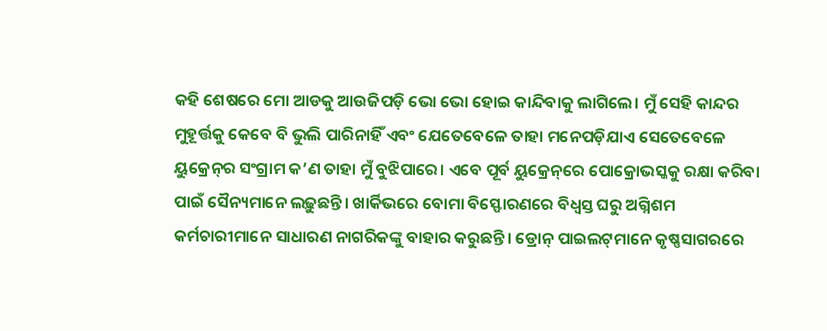କହି ଶେଷରେ ମୋ ଆଡକୁ ଆଉଜିପଡ଼ି ଭୋ ଭୋ ହୋଇ କାନ୍ଦିବାକୁ ଲାଗିଲେ। ମୁଁ ସେହି କାନ୍ଦର ମୁହୂର୍ତ୍ତକୁ କେବେ ବି ଭୁଲି ପାରିନାହିଁ ଏବଂ ଯେତେବେଳେ ତାହା ମନେପଡ଼ିଯାଏ ସେତେବେଳେ ୟୁକ୍ରେନ୍‌ର ସଂଗ୍ରାମ କ’ଣ ତାହା ମୁଁ ବୁଝିପାରେ। ଏବେ ପୂର୍ବ ୟୁକ୍ରେନ୍‌ରେ ପୋକ୍ରୋଭସ୍କକୁ ରକ୍ଷା କରିବା ପାଇଁ ସୈନ୍ୟମାନେ ଲଢ଼ୁଛନ୍ତି। ଖାର୍କିଭରେ ବୋମା ବିସ୍ଫୋରଣରେ ବିଧ୍ୱସ୍ତ ଘରୁ ଅଗ୍ନିଶମ କର୍ମଚାରୀମାନେ ସାଧାରଣ ନାଗରିକଙ୍କୁ ବାହାର କରୁଛନ୍ତି। ଡ୍ରୋନ୍‌ ପାଇଲଟ୍‌ମାନେ କୃଷ୍ଣସାଗରରେ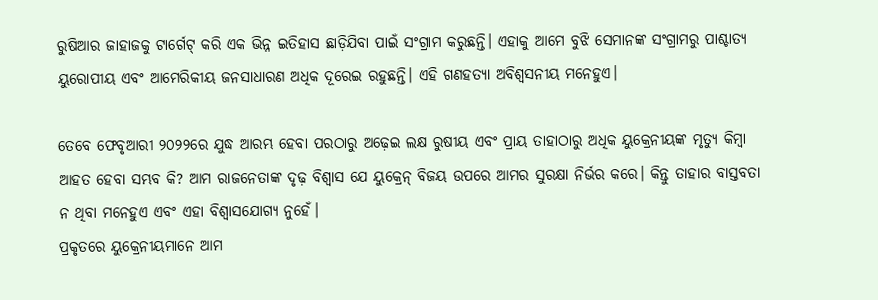ରୁଷିଆର ଜାହାଜକୁ ଟାର୍ଗେଟ୍‌ କରି ଏକ ଭିନ୍ନ ଇତିହାସ ଛାଡ଼ିଯିବା ପାଇଁ ସଂଗ୍ରାମ କରୁଛନ୍ତି। ଏହାକୁ ଆମେ ବୁଝି ସେମାନଙ୍କ ସଂଗ୍ରାମରୁ ପାଶ୍ଚାତ୍ୟ ୟୁରୋପୀୟ ଏବଂ ଆମେରିକୀୟ ଜନସାଧାରଣ ଅଧିକ ଦୂରେଇ ରହୁଛନ୍ତି। ଏହି ଗଣହତ୍ୟା ଅବିଶ୍ୱସନୀୟ ମନେହୁଏ।

ତେବେ ଫେବୃଆରୀ ୨୦୨୨ରେ ଯୁଦ୍ଧ ଆରମ୍ଭ ହେବା ପରଠାରୁ ଅଢ଼େଇ ଲକ୍ଷ ରୁଷୀୟ ଏବଂ ପ୍ରାୟ ତାହାଠାରୁ ଅଧିକ ୟୁକ୍ରେନୀୟଙ୍କ ମୃତ୍ୟୁ କିମ୍ବା ଆହତ ହେବା ସମ୍ଭବ କି? ଆମ ରାଜନେତାଙ୍କ ଦୃଢ଼ ବିଶ୍ୱାସ ଯେ ୟୁକ୍ରେନ୍‌ ବିଜୟ ଉପରେ ଆମର ସୁରକ୍ଷା ନିର୍ଭର କରେ। କିନ୍ତୁ ତାହାର ବାସ୍ତବତା ନ ଥିବା ମନେହୁଏ ଏବଂ ଏହା ବିଶ୍ୱାସଯୋଗ୍ୟ ନୁହେଁ।
ପ୍ରକୃତରେ ୟୁକ୍ରେନୀୟମାନେ ଆମ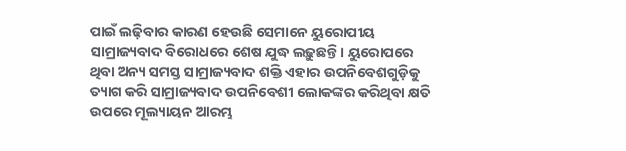ପାଇଁ ଲଢ଼ିବାର କାରଣ ହେଉଛି ସେମାନେ ୟୁରୋପୀୟ ସାମ୍ରାଜ୍ୟବାଦ ବିରୋଧରେ ଶେଷ ଯୁଦ୍ଧ ଲଢ଼ୁଛନ୍ତି। ୟୁରୋପରେ ଥିବା ଅନ୍ୟ ସମସ୍ତ ସାମ୍ରାଜ୍ୟବାଦ ଶକ୍ତି ଏହାର ଉପନିବେଶଗୁଡ଼ିକୁ ତ୍ୟାଗ କରି ସାମ୍ରାଜ୍ୟବାଦ ଉପନିବେଶୀ ଲୋକଙ୍କର କରିଥିବା କ୍ଷତି ଉପରେ ମୂଲ୍ୟାୟନ ଆରମ୍ଭ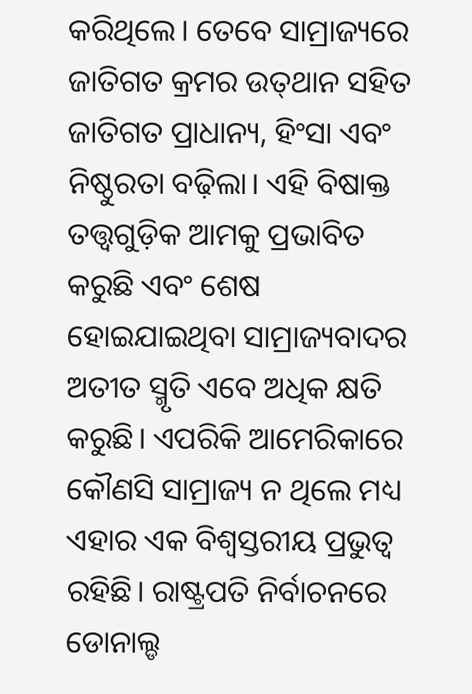କରିଥିଲେ। ତେବେ ସାମ୍ରାଜ୍ୟରେ ଜାତିଗତ କ୍ରମର ଉତ୍‌ଥାନ ସହିତ ଜାତିଗତ ପ୍ରାଧାନ୍ୟ, ହିଂସା ଏବଂ ନିଷ୍ଠୁରତା ବଢ଼ିଲା। ଏହି ବିଷାକ୍ତ ତତ୍ତ୍ୱଗୁଡ଼ିକ ଆମକୁ ପ୍ରଭାବିତ କରୁଛି ଏବଂ ଶେଷ ହୋଇଯାଇଥିବା ସାମ୍ରାଜ୍ୟବାଦର ଅତୀତ ସ୍ମୃତି ଏବେ ଅଧିକ କ୍ଷତି କରୁଛି। ଏପରିକି ଆମେରିକାରେ କୌଣସି ସାମ୍ରାଜ୍ୟ ନ ଥିଲେ ମଧ୍ୟ ଏହାର ଏକ ବିଶ୍ୱସ୍ତରୀୟ ପ୍ରଭୁତ୍ୱ ରହିଛି। ରାଷ୍ଟ୍ରପତି ନିର୍ବାଚନରେ ଡୋନାଲ୍ଡ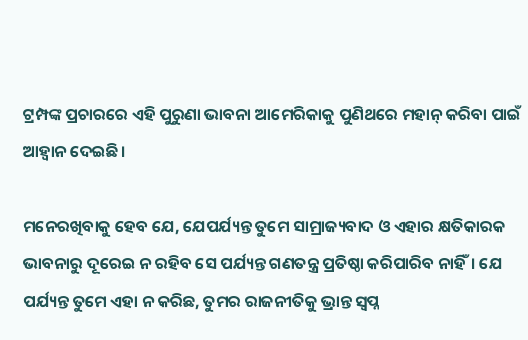ଟ୍ରମ୍ପଙ୍କ ପ୍ରଚାରରେ ଏହି ପୁରୁଣା ଭାବନା ଆମେରିକାକୁ ପୁଣିଥରେ ମହାନ୍‌ କରିବା ପାଇଁ ଆହ୍ବାନ ଦେଇଛି।

ମନେରଖିବାକୁ ହେବ ଯେ, ଯେପର୍ଯ୍ୟନ୍ତ ତୁମେ ସାମ୍ରାଜ୍ୟବାଦ ଓ ଏହାର କ୍ଷତିକାରକ ଭାବନାରୁ ଦୂରେଇ ନ ରହିବ ସେ ପର୍ଯ୍ୟନ୍ତ ଗଣତନ୍ତ୍ର ପ୍ରତିଷ୍ଠା କରିପାରିବ ନାହିଁ। ଯେ ପର୍ଯ୍ୟନ୍ତ ତୁମେ ଏହା ନ କରିଛ, ତୁମର ରାଜନୀତିକୁ ଭ୍ରାନ୍ତ ସ୍ବପ୍ନ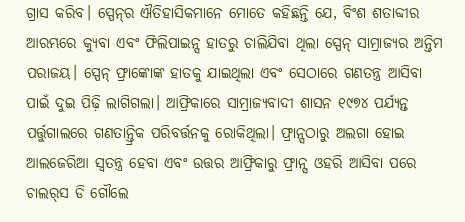ଗ୍ରାସ କରିବ। ସ୍ପେନ୍‌ର ଐତିହାସିକମାନେ ମୋତେ କହିଛନ୍ତି ଯେ, ବିଂଶ ଶତାବ୍ଦୀର ଆରମ୍ଭରେ କ୍ୟୁବା ଏବଂ ଫିଲିପାଇନ୍ସ ହାତରୁ ଚାଲିଯିବା ଥିଲା ସ୍ପେନ୍‌ ସାମ୍ରାଜ୍ୟର ଅନ୍ତିମ ପରାଜୟ। ସ୍ପେନ୍‌ ଫ୍ରାଙ୍କୋଙ୍କ ହାତକୁ ଯାଇଥିଲା ଏବଂ ସେଠାରେ ଗଣତନ୍ତ୍ର ଆସିବା ପାଇଁ ଦୁଇ ପିଢ଼ି ଲାଗିଗଲା। ଆଫ୍ରିକାରେ ସାମ୍ରାଜ୍ୟବାଦୀ ଶାସନ ୧୯୭୪ ପର୍ଯ୍ୟନ୍ତ ପର୍ତ୍ତୁଗାଲରେ ଗଣତାନ୍ତ୍ରିକ ପରିବର୍ତ୍ତନକୁ ରୋକିଥିଲା। ଫ୍ରାନ୍ସଠାରୁ ଅଲଗା ହୋଇ ଆଲଜେରିଆ ସ୍ବତନ୍ତ୍ର ହେବା ଏବଂ ଉତ୍ତର ଆଫ୍ରିକାରୁ ଫ୍ରାନ୍ସ ଓହରି ଆସିବା ପରେ ଚାଲର୍‌ସ ଡି ଗୌଲେ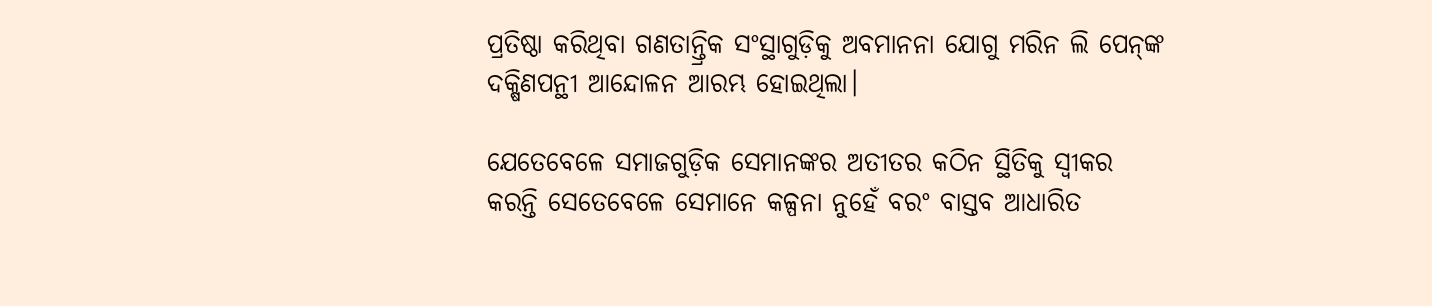ପ୍ରତିଷ୍ଠା କରିଥିବା ଗଣତାନ୍ତ୍ରିକ ସଂସ୍ଥାଗୁଡ଼ିକୁ ଅବମାନନା ଯୋଗୁ ମରିନ ଲି ପେନ୍‌ଙ୍କ ଦକ୍ଷିଣପନ୍ଥୀ ଆନ୍ଦୋଳନ ଆରମ୍ଭ ହୋଇଥିଲା।

ଯେତେବେଳେ ସମାଜଗୁଡ଼ିକ ସେମାନଙ୍କର ଅତୀତର କଠିନ ସ୍ଥିତିକୁ ସ୍ବୀକର କରନ୍ତି ସେତେବେଳେ ସେମାନେ କଳ୍ପନା ନୁହେଁ ବରଂ ବାସ୍ତବ ଆଧାରିତ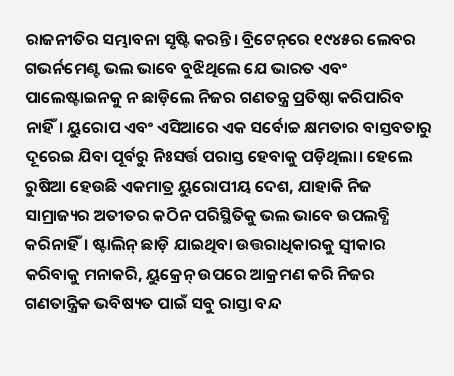ରାଜନୀତିର ସମ୍ଭାବନା ସୃଷ୍ଟି କରନ୍ତି। ବ୍ରିଟେନ୍‌ରେ ୧୯୪୫ର ଲେବର ଗଭର୍ନମେଣ୍ଟ ଭଲ ଭାବେ ବୁଝିଥିଲେ ଯେ ଭାରତ ଏବଂ ପାଲେଷ୍ଟାଇନକୁ ନ ଛାଡ଼ିଲେ ନିଜର ଗଣତନ୍ତ୍ର ପ୍ରତିଷ୍ଠା କରିପାରିବ ନାହିଁ। ୟୁରୋପ ଏବଂ ଏସିଆରେ ଏକ ସର୍ବୋଚ୍ଚ କ୍ଷମତାର ବାସ୍ତବତାରୁ ଦୂରେଇ ଯିବା ପୂର୍ବରୁ ନିଃସର୍ତ୍ତ ପରାସ୍ତ ହେବାକୁ ପଡ଼ିଥିଲା। ହେଲେ ରୁଷିଆ ହେଉଛି ଏକମାତ୍ର ୟୁରୋପୀୟ ଦେଶ, ଯାହାକି ନିଜ ସାମ୍ରାଜ୍ୟର ଅତୀତର କଠିନ ପରିସ୍ଥିତିକୁ ଭଲ ଭାବେ ଉପଲବ୍ଧି କରିନାହିଁ। ଷ୍ଟାଲିନ୍‌ ଛାଡ଼ି ଯାଇଥିବା ଉତ୍ତରାଧିକାରକୁ ସ୍ବୀକାର କରିବାକୁ ମନାକରି, ୟୁକ୍ରେନ୍‌ ଉପରେ ଆକ୍ରମଣ କରି ନିଜର ଗଣତାନ୍ତ୍ରିକ ଭବିଷ୍ୟତ ପାଇଁ ସବୁ ରାସ୍ତା ବନ୍ଦ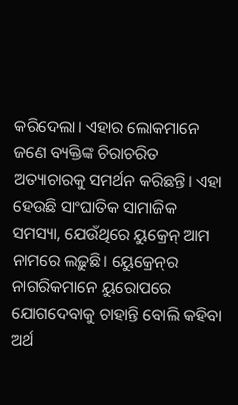କରିଦେଲା। ଏହାର ଲୋକମାନେ ଜଣେ ବ୍ୟକ୍ତିଙ୍କ ଚିରାଚରିତ ଅତ୍ୟାଚାରକୁ ସମର୍ଥନ କରିଛନ୍ତି। ଏହା ହେଉଛି ସାଂଘାତିକ ସାମାଜିକ ସମସ୍ୟା, ଯେଉଁଥିରେ ୟୁକ୍ରେନ୍‌ ଆମ ନାମରେ ଲଢ଼ୁଛି। ୟେୁକ୍ରେନ୍‌ର ନାଗରିକମାନେ ୟୁରୋପରେ ଯୋଗଦେବାକୁ ଚାହାନ୍ତି ବୋଲି କହିବା ଅର୍ଥ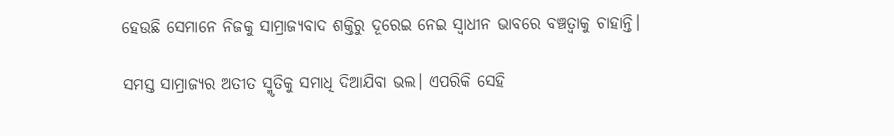ହେଉଛି ସେମାନେ ନିଜକୁ ସାମ୍ରାଜ୍ୟବାଦ ଶକ୍ତିରୁ ଦୂରେଇ ନେଇ ସ୍ବାଧୀନ ଭାବରେ ବଞ୍ଚତ୍ବାକୁ ଚାହାନ୍ତି।

ସମସ୍ତ ସାମ୍ରାଜ୍ୟର ଅତୀତ ସ୍ମୃତିକୁ ସମାଧି ଦିଆଯିବା ଭଲ। ଏପରିକି ସେହି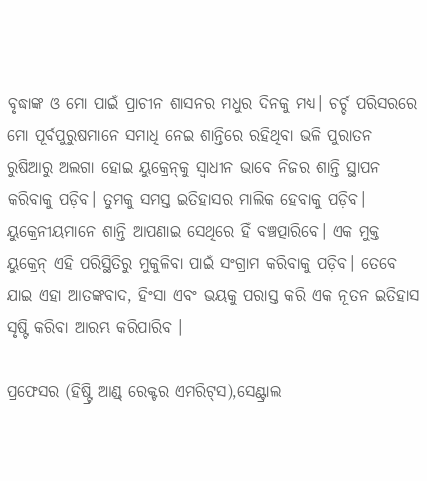ବୃଦ୍ଧାଙ୍କ ଓ ମୋ ପାଇଁ ପ୍ରାଚୀନ ଶାସନର ମଧୁର ଦିନକୁ ମଧ୍ୟ। ଚର୍ଚ୍ଚ ପରିସରରେ ମୋ ପୂର୍ବପୁରୁଷମାନେ ସମାଧି ନେଇ ଶାନ୍ତିରେ ରହିଥିବା ଭଳି ପୁରାତନ ରୁଷିଆରୁ ଅଲଗା ହୋଇ ୟୁକ୍ରେନ୍‌କୁ ସ୍ବାଧୀନ ଭାବେ ନିଜର ଶାନ୍ତି ସ୍ଥାପନ କରିବାକୁ ପଡ଼ିବ। ତୁମକୁ ସମସ୍ତ ଇତିହାସର ମାଲିକ ହେବାକୁ ପଡ଼ିବ। ୟୁକ୍ରେନୀୟମାନେ ଶାନ୍ତି ଆପଣାଇ ସେଥିରେ ହିଁ ବଞ୍ଚତ୍ପାରିବେ। ଏକ ମୁକ୍ତ ୟୁକ୍ରେନ୍‌ ଏହି ପରିସ୍ଥିତିରୁ ମୁକୁଳିବା ପାଇଁ ସଂଗ୍ରାମ କରିବାକୁ ପଡ଼ିବ। ତେବେ ଯାଇ ଏହା ଆତଙ୍କବାଦ, ହିଂସା ଏବଂ ଭୟକୁ ପରାସ୍ତ କରି ଏକ ନୂତନ ଇତିହାସ ସୃଷ୍ଟି କରିବା ଆରମ୍ଭ କରିପାରିବ ।

ପ୍ରଫେସର (ହିଷ୍ଟ୍ରି ଆଣ୍ଡ୍‌ ରେକ୍ଟର ଏମରିଟ୍‌ସ),ସେଣ୍ଟ୍ରାଲ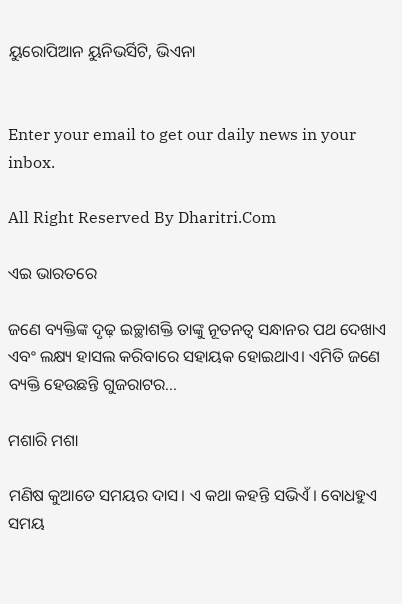ୟୁରୋପିଆନ ୟୁନିଭର୍ସିଟି, ଭିଏନା


Enter your email to get our daily news in your inbox.

All Right Reserved By Dharitri.Com

ଏଇ ଭାରତରେ

ଜଣେ ବ୍ୟକ୍ତିଙ୍କ ଦୃଢ଼ ଇଚ୍ଛାଶକ୍ତି ତାଙ୍କୁ ନୂତନତ୍ୱ ସନ୍ଧାନର ପଥ ଦେଖାଏ ଏବଂ ଲକ୍ଷ୍ୟ ହାସଲ କରିବାରେ ସହାୟକ ହୋଇଥାଏ। ଏମିତି ଜଣେ ବ୍ୟକ୍ତି ହେଉଛନ୍ତି ଗୁଜରାଟର…

ମଶାରି ମଶା

ମଣିଷ କୁଆଡେ ସମୟର ଦାସ। ଏ କଥା କହନ୍ତି ସଭିଏଁ। ବୋଧହୁଏ ସମୟ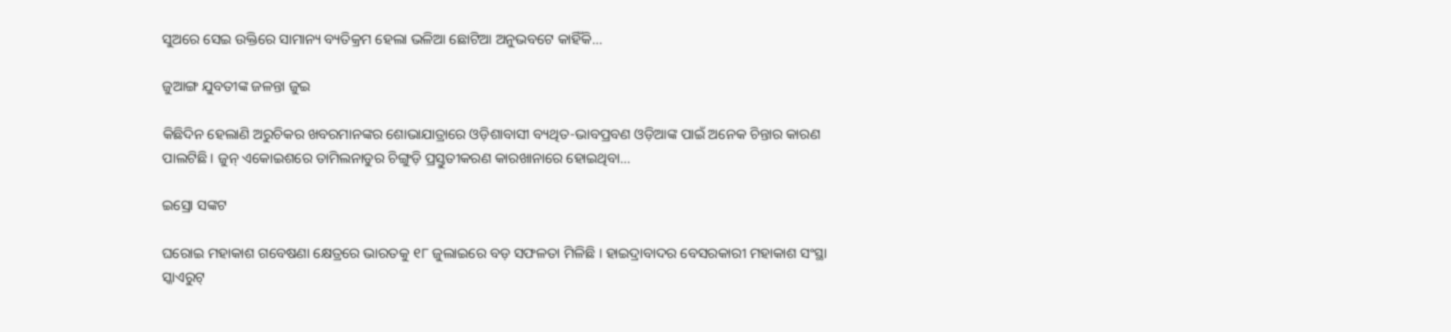ସୁଅରେ ସେଇ ଉକ୍ତିରେ ସାମାନ୍ୟ ବ୍ୟତିକ୍ରମ ହେଲା ଭଳିଆ ଛୋଟିଆ ଅନୁଭବଟେ କାହିଁକି…

ଜୁଆଙ୍ଗ ଯୁବତୀଙ୍କ ଜଳନ୍ତା ଜୁଇ

କିଛିଦିନ ହେଲାଣି ଅରୁଚିକର ଖବରମାନଙ୍କର ଶୋଭାଯାତ୍ରାରେ ଓଡ଼ିଶାବାସୀ ବ୍ୟଥିତ-ଭାବପ୍ରବଣ ଓଡ଼ିଆଙ୍କ ପାଇଁ ଅନେକ ଚିନ୍ତାର କାରଣ ପାଲଟିଛି। ଜୁନ୍‌ ଏକୋଇଶରେ ତାମିଲନାଡୁର ଚିଙ୍ଗୁଡ଼ି ପ୍ରସ୍ତୁତୀକରଣ କାରଖାନାରେ ହୋଇଥିବା…

ଇସ୍ରୋ ସଙ୍କଟ

ଘରୋଇ ମହାକାଶ ଗବେଷଣା କ୍ଷେତ୍ରରେ ଭାରତକୁ ୧୮ ଜୁଲାଇରେ ବଡ଼ ସଫଳତା ମିଳିଛି । ହାଇଦ୍ରାବାଦର ବେସରକାରୀ ମହାକାଶ ସଂସ୍ଥା ସ୍କାଏରୁଟ୍‌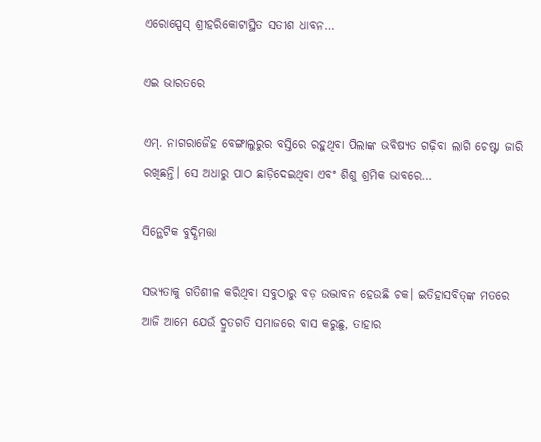ଏରୋସ୍ପେସ୍‌ ଶ୍ରୀହରିକୋଟାସ୍ଥିତ ସତୀଶ ଧାବନ…

ଏଇ ଭାରତରେ

ଏମ୍‌. ନାଗରାଜୈହ ବେଙ୍ଗାଲୁରୁର ବସ୍ତିରେ ରହୁଥିବା ପିଲାଙ୍କ ଭବିଷ୍ୟତ ଗଢ଼ିବା ଲାଗି ଚେଷ୍ଟା ଜାରି ରଖିଛନ୍ତି। ସେ ଅଧାରୁ ପାଠ ଛାଡ଼ିଦେଇଥିବା ଏବଂ ଶିଶୁ ଶ୍ରମିକ ଭାବରେ…

ସିନ୍ଥେଟିକ ବୁଦ୍ଧିମତ୍ତା

ସଭ୍ୟତାକୁ ଗତିଶୀଳ କରିଥିବା ସବୁଠାରୁ ବଡ଼ ଉଦ୍ଭାବନ ହେଉଛି ଚକ। ଇତିହାସବିତ୍‌ଙ୍କ ମତରେ ଆଜି ଆମେ ଯେଉଁ ଦ୍ରୁତଗତି ସମାଜରେ ବାସ କରୁଛୁ, ତାହାର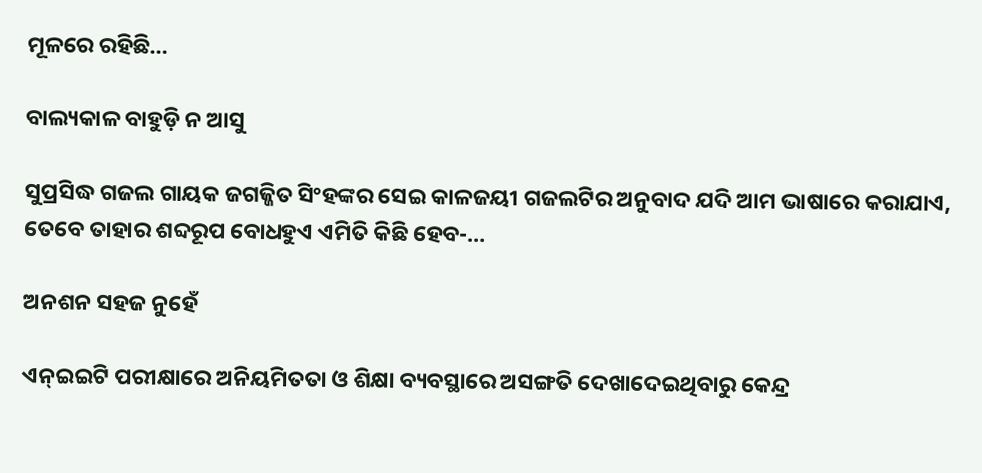ମୂଳରେ ରହିଛି…

ବାଲ୍ୟକାଳ ବାହୁଡ଼ି ନ ଆସୁ

ସୁପ୍ରସିଦ୍ଧ ଗଜଲ ଗାୟକ ଜଗଜ୍ଜିତ ସିଂହଙ୍କର ସେଇ କାଳଜୟୀ ଗଜଲଟିର ଅନୁବାଦ ଯଦି ଆମ ଭାଷାରେ କରାଯାଏ, ତେବେ ତାହାର ଶବ୍ଦରୂପ ବୋଧହୁଏ ଏମିତି କିଛି ହେବ-…

ଅନଶନ ସହଜ ନୁହେଁ

ଏନ୍‌ଇଇଟି ପରୀକ୍ଷାରେ ଅନିୟମିତତା ଓ ଶିକ୍ଷା ବ୍ୟବସ୍ଥାରେ ଅସଙ୍ଗତି ଦେଖାଦେଇଥିବାରୁ କେନ୍ଦ୍ର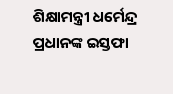ଶିକ୍ଷାମନ୍ତ୍ରୀ ଧର୍ମେନ୍ଦ୍ର ପ୍ରଧାନଙ୍କ ଇସ୍ତଫା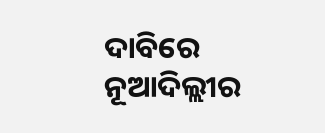ଦାବିରେ ନୂଆଦିଲ୍ଲୀର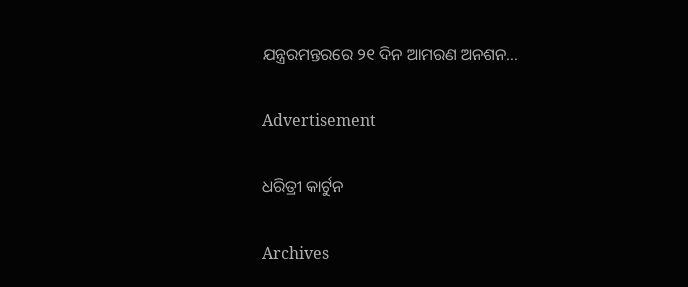ଯନ୍ତ୍ରରମନ୍ତରରେ ୨୧ ଦିନ ଆମରଣ ଅନଶନ…

Advertisement

ଧରିତ୍ରୀ କାର୍ଟୁନ

Archives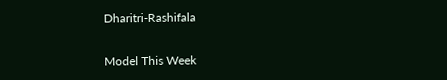Dharitri-Rashifala

Model This Week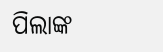ପିଲାଙ୍କ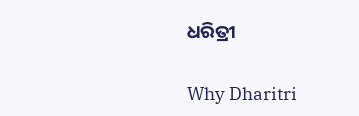ଧରିତ୍ରୀ

Why Dharitri